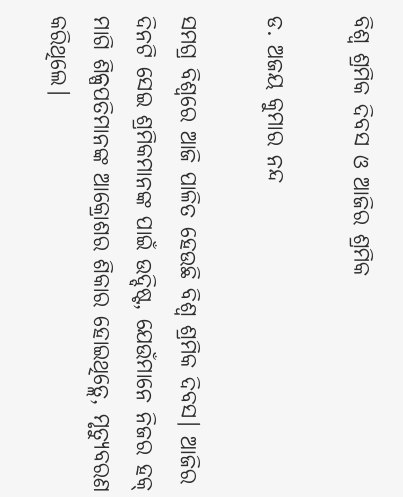ବିଶ୍ୱ ଶ୍ରମିକ ଦିବସ ଓ ଆଜିର ଶ୍ରମିକ

ଡ. ଅଜୟ କୁମାର ନନ୍ଦ

ସମଗ୍ର ବିଶ୍ୱରେ ଆଜି ପାଳିତ ହେଉଛି ବିଶ୍ୱ ଶ୍ରମିକ ଦିବସ। ଆଜିର ଦିନଟି ସେଇ ଶ୍ରମିକମାନଙ୍କ ପାଇଁ ଉଦ୍ଦିଷ୍ଟ, ଯେଉଁମାନେ ନିଜର ହକ୍‌ ମାଗି ଶିଳ୍ପପତିମାନଙ୍କ ଆକ୍ରୋଶର ଶିକାର ହୋଇଥିତ୍ଲେ, ମୃତ୍ୟୁବରଣ କରିଥିଲେ।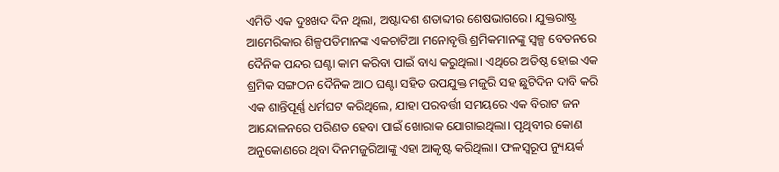ଏମିତି ଏକ ଦୁଃଖଦ ଦିନ ଥିଲା, ଅଷ୍ଟାଦଶ ଶତାବ୍ଦୀର ଶେଷଭାଗରେ। ଯୁକ୍ତରାଷ୍ଟ୍ର ଆମେରିକାର ଶିଳ୍ପପତିମାନଙ୍କ ଏକଚାଟିଆ ମନୋବୃତ୍ତି ଶ୍ରମିକମାନଙ୍କୁ ସ୍ବଳ୍ପ ବେତନରେ ଦୈନିକ ପନ୍ଦର ଘଣ୍ଟା କାମ କରିବା ପାଇଁ ବାଧ୍ୟ କରୁଥିଲା। ଏଥିରେ ଅତିଷ୍ଠ ହୋଇ ଏକ ଶ୍ରମିକ ସଙ୍ଗଠନ ଦୈନିକ ଆଠ ଘଣ୍ଟା ସହିତ ଉପଯୁକ୍ତ ମଜୁରି ସହ ଛୁଟିଦିନ ଦାବି କରି ଏକ ଶାନ୍ତିପୂର୍ଣ୍ଣ ଧର୍ମଘଟ କରିଥିଲେ, ଯାହା ପରବର୍ତ୍ତୀ ସମୟରେ ଏକ ବିରାଟ ଜନ ଆନ୍ଦୋଳନରେ ପରିଣତ ହେବା ପାଇଁ ଖୋରାକ ଯୋଗାଇଥିଲା। ପୃଥିବୀର କୋଣ ଅନୁକୋଣରେ ଥିବା ଦିନମଜୁରିଆଙ୍କୁ ଏହା ଆକୃଷ୍ଟ କରିଥିଲା। ଫଳସ୍ବରୂପ ନ୍ୟୁୟର୍କ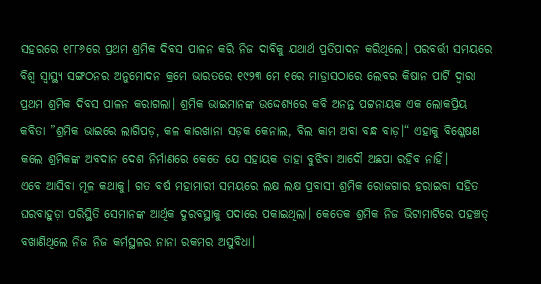ସହରରେ ୧୮୮୬ରେ ପ୍ରଥମ ଶ୍ରମିକ ଦିବସ ପାଳନ କରି ନିଜ ଦାବିକୁ ଯଥାର୍ଥ ପ୍ରତିପାଦନ କରିଥିଲେ। ପରବର୍ତ୍ତୀ ସମୟରେ ବିଶ୍ୱ ସ୍ବାସ୍ଥ୍ୟ ସଙ୍ଗଠନର ଅନୁମୋଦନ କ୍ରମେ ଭାରତରେ ୧୯୨୩ ମେ ୧ରେ ମାଡ୍ରାସଠାରେ ଲେବର କିଷାନ ପାର୍ଟି ଦ୍ୱାରା ପ୍ରଥମ ଶ୍ରମିକ ଦିବସ ପାଳନ କରାଗଲା। ଶ୍ରମିକ ଭାଇମାନଙ୍କ ଉଦ୍ଦେଶ୍ୟରେ କବି ଅନନ୍ତ ପଟ୍ଟନାୟକ ଏକ ଲୋକପ୍ରିୟ କବିତା ”ଶ୍ରମିକ ଭାଇରେ ଲାଗିପଡ଼, କଳ କାରଖାନା ସଡ଼କ କେନାଲ, ବିଲ କାମ ଅବା ବନ୍ଧ ବାଡ଼।“ ଏହାକୁ ବିଶ୍ଳେଷଣ କଲେ ଶ୍ରମିକଙ୍କ ଅବଦାନ ଦେଶ ନିର୍ମାଣରେ କେତେ ଯେ ସହାୟକ ତାହା ବୁଝିବା ଆଦୌ ଅଛପା ରହିବ ନାହିଁ।
ଏବେ ଆସିବା ମୂଳ କଥାକୁ। ଗତ ବର୍ଷ ମହାମାରୀ ସମୟରେ ଲକ୍ଷ ଲକ୍ଷ ପ୍ରବାସୀ ଶ୍ରମିକ ରୋଜଗାର ହରାଇବା ସହିତ ଘରବାହୁଡ଼ା ପରିସ୍ଥିତି ସେମାନଙ୍କ ଆର୍ଥିକ ଦୁରବସ୍ଥାକୁ ପଦାରେ ପକାଇଥିଲା। କେତେକ ଶ୍ରମିକ ନିଜ ଭିଟାମାଟିରେ ପହଞ୍ଚତ୍ ବଖାଣିଥିଲେ ନିଜ ନିଜ କର୍ମସ୍ଥଳର ନାନା ରକମର ଅସୁବିଧା।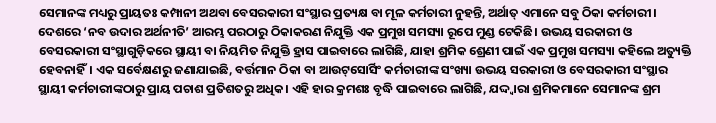ସେମାନଙ୍କ ମଧ୍ୟରୁ ପ୍ରାୟତଃ କମ୍ପାନୀ ଅଥବା ବେସରକାରୀ ସଂସ୍ଥାର ପ୍ରତ୍ୟକ୍ଷ ବା ମୂଳ କର୍ମଚାରୀ ନୁହନ୍ତି, ଅର୍ଥାତ୍‌ ଏମାନେ ସବୁ ଠିକା କର୍ମଚାରୀ। ଦେଶରେ ‘ନବ ଉଦାର ଅର୍ଥନୀତି’ ଆରମ୍ଭ ପରଠାରୁ ଠିକାକରଣ ନିଯୁକ୍ତି ଏକ ପ୍ରମୁଖ ସମସ୍ୟା ରୂପେ ମୁଣ୍ଡ ଟେକିଛି। ଉଭୟ ସରକାରୀ ଓ ବେସରକାରୀ ସଂସ୍ଥାଗୁଡ଼ିକରେ ସ୍ଥାୟୀ ବା ନିୟମିତ ନିଯୁକ୍ତି ହ୍ରାସ ପାଇବାରେ ଲାଗିଛି, ଯାହା ଶ୍ରମିକ ଶ୍ରେଣୀ ପାଇଁ ଏକ ପ୍ରମୁଖ ସମସ୍ୟା କହିଲେ ଅତ୍ୟୁକ୍ତି ହେବନାହିଁ। ଏକ ସର୍ବେକ୍ଷଣରୁ ଜଣାଯାଇଛି, ବର୍ତ୍ତମାନ ଠିକା ବା ଆଉଟ୍‌ସୋର୍ସିଂ କର୍ମଚାରୀଙ୍କ ସଂଖ୍ୟା ଉଭୟ ସରକାରୀ ଓ ବେସରକାରୀ ସଂସ୍ଥାର ସ୍ଥାୟୀ କର୍ମଚାରୀଙ୍କଠାରୁ ପ୍ରାୟ ପଚାଶ ପ୍ରତିଶତରୁ ଅଧିକ। ଏହି ହାର କ୍ରମଶଃ ବୃଦ୍ଧି ପାଇବାରେ ଲାଗିଛି, ଯଦ୍ଦ୍ବାରା ଶ୍ରମିକମାନେ ସେମାନଙ୍କ ଶ୍ରମ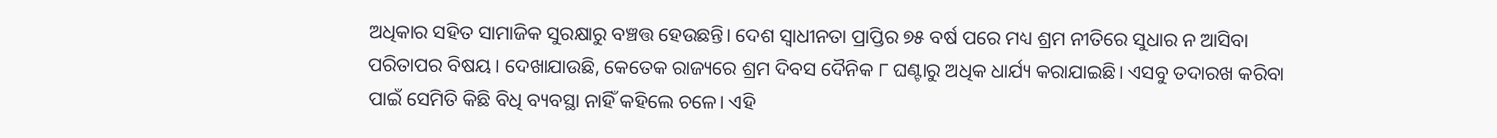ଅଧିକାର ସହିତ ସାମାଜିକ ସୁରକ୍ଷାରୁ ବଞ୍ଚତ୍ତ ହେଉଛନ୍ତି। ଦେଶ ସ୍ବାଧୀନତା ପ୍ରାପ୍ତିର ୭୫ ବର୍ଷ ପରେ ମଧ୍ୟ ଶ୍ରମ ନୀତିରେ ସୁଧାର ନ ଆସିବା ପରିତାପର ବିଷୟ। ଦେଖାଯାଉଛି, କେତେକ ରାଜ୍ୟରେ ଶ୍ରମ ଦିବସ ଦୈନିକ ୮ ଘଣ୍ଟାରୁ ଅଧିକ ଧାର୍ଯ୍ୟ କରାଯାଇଛି। ଏସବୁ ତଦାରଖ କରିବା ପାଇଁ ସେମିତି କିଛି ବିଧି ବ୍ୟବସ୍ଥା ନାହିଁ କହିଲେ ଚଳେ। ଏହି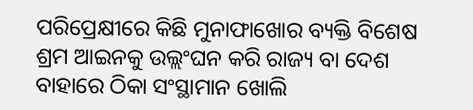ପରିପ୍ରେକ୍ଷୀରେ କିଛି ମୁନାଫାଖୋର ବ୍ୟକ୍ତି ବିଶେଷ ଶ୍ରମ ଆଇନକୁ ଉଲ୍ଲଂଘନ କରି ରାଜ୍ୟ ବା ଦେଶ ବାହାରେ ଠିକା ସଂସ୍ଥାମାନ ଖୋଲି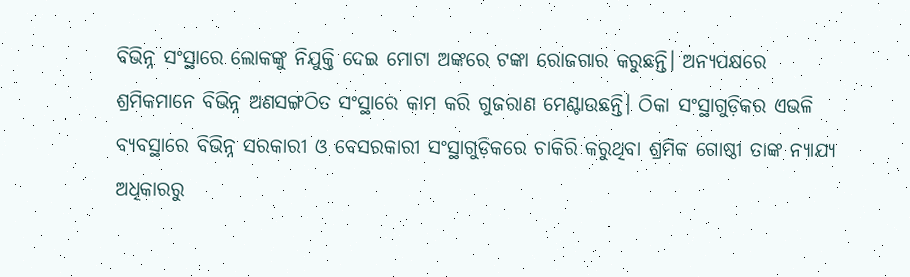ବିଭିନ୍ନ ସଂସ୍ଥାରେ ଲୋକଙ୍କୁ ନିଯୁକ୍ତି ଦେଇ ମୋଟା ଅଙ୍କରେ ଟଙ୍କା ରୋଜଗାର କରୁଛନ୍ତି। ଅନ୍ୟପକ୍ଷରେ ଶ୍ରମିକମାନେ ବିଭିନ୍ନ ଅଣସଙ୍ଗଠିତ ସଂସ୍ଥାରେ କାମ କରି ଗୁଜରାଣ ମେଣ୍ଟାଉଛନ୍ତି। ଠିକା ସଂସ୍ଥାଗୁଡ଼ିକର ଏଭଳି ବ୍ୟବସ୍ଥାରେ ବିଭିନ୍ନ ସରକାରୀ ଓ ବେସରକାରୀ ସଂସ୍ଥାଗୁଡ଼ିକରେ ଚାକିରି କରୁଥିବା ଶ୍ରମିକ ଗୋଷ୍ଠୀ ତାଙ୍କ ନ୍ୟାଯ୍ୟ ଅଧିକାରରୁ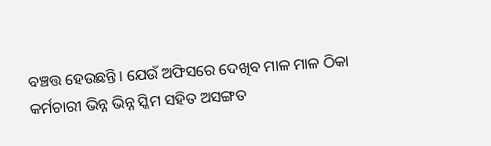ବଞ୍ଚତ୍ତ ହେଉଛନ୍ତି। ଯେଉଁ ଅଫିସରେ ଦେଖିବ ମାଳ ମାଳ ଠିକା କର୍ମଚାରୀ ଭିନ୍ନ ଭିନ୍ନ ସ୍କିମ ସହିତ ଅସଙ୍ଗତ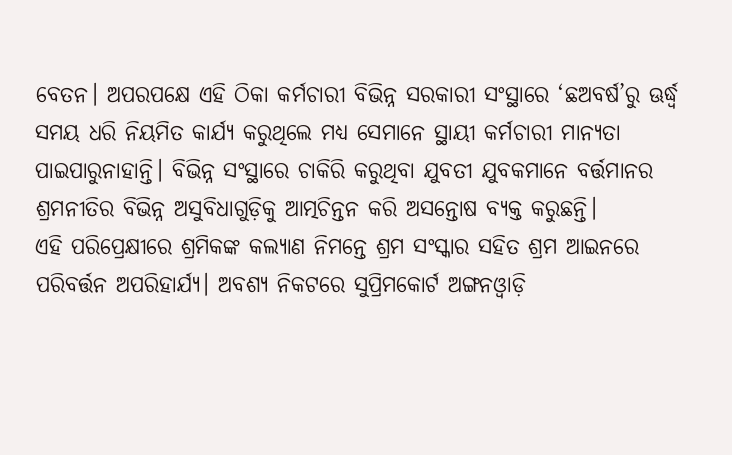ବେତନ। ଅପରପକ୍ଷେ ଏହି ଠିକା କର୍ମଚାରୀ ବିଭିନ୍ନ ସରକାରୀ ସଂସ୍ଥାରେ ‘ଛଅବର୍ଷ’ରୁ ଊର୍ଦ୍ଧ୍ୱ ସମୟ ଧରି ନିୟମିତ କାର୍ଯ୍ୟ କରୁଥିଲେ ମଧ୍ୟ ସେମାନେ ସ୍ଥାୟୀ କର୍ମଚାରୀ ମାନ୍ୟତା ପାଇପାରୁନାହାନ୍ତି। ବିଭିନ୍ନ ସଂସ୍ଥାରେ ଚାକିରି କରୁଥିବା ଯୁବତୀ ଯୁବକମାନେ ବର୍ତ୍ତମାନର ଶ୍ରମନୀତିର ବିଭିନ୍ନ ଅସୁବିଧାଗୁଡ଼ିକୁ ଆତ୍ମଚିନ୍ତନ କରି ଅସନ୍ତୋଷ ବ୍ୟକ୍ତ କରୁଛନ୍ତି।
ଏହି ପରିପ୍ରେକ୍ଷୀରେ ଶ୍ରମିକଙ୍କ କଲ୍ୟାଣ ନିମନ୍ତେ ଶ୍ରମ ସଂସ୍କାର ସହିତ ଶ୍ରମ ଆଇନରେ ପରିବର୍ତ୍ତନ ଅପରିହାର୍ଯ୍ୟ। ଅବଶ୍ୟ ନିକଟରେ ସୁପ୍ରିମକୋର୍ଟ ଅଙ୍ଗନଓ୍ବାଡ଼ି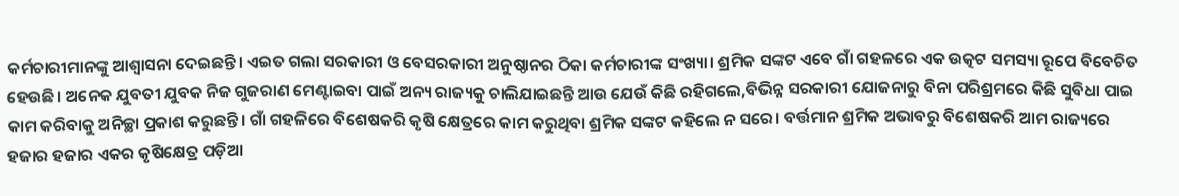କର୍ମଚାରୀମାନଙ୍କୁ ଆଶ୍ୱାସନା ଦେଇଛନ୍ତି। ଏଇତ ଗଲା ସରକାରୀ ଓ ବେସରକାରୀ ଅନୁଷ୍ଠାନର ଠିକା କର୍ମଚାରୀଙ୍କ ସଂଖ୍ୟା। ଶ୍ରମିକ ସଙ୍କଟ ଏବେ ଗାଁ ଗହଳରେ ଏକ ଉତ୍କଟ ସମସ୍ୟା ରୂପେ ବିବେଚିତ ହେଉଛି। ଅନେକ ଯୁବତୀ ଯୁବକ ନିଜ ଗୁଜରାଣ ମେଣ୍ଟାଇବା ପାଇଁ ଅନ୍ୟ ରାଜ୍ୟକୁ ଚାଲିଯାଇଛନ୍ତି ଆଉ ଯେଉଁ କିଛି ରହିଗଲେ,ବିଭିନ୍ନ ସରକାରୀ ଯୋଜନାରୁ ବିନା ପରିଶ୍ରମରେ କିଛି ସୁବିଧା ପାଇ କାମ କରିବାକୁ ଅନିଚ୍ଛା ପ୍ରକାଶ କରୁଛନ୍ତି। ଗାଁ ଗହଳିରେ ବିଶେଷକରି କୃଷି କ୍ଷେତ୍ରରେ କାମ କରୁଥିବା ଶ୍ରମିକ ସଙ୍କଟ କହିଲେ ନ ସରେ। ବର୍ତ୍ତମାନ ଶ୍ରମିକ ଅଭାବରୁ ବିଶେଷକରି ଆମ ରାଜ୍ୟରେ ହଜାର ହଜାର ଏକର କୃଷିକ୍ଷେତ୍ର ପଡ଼ିଆ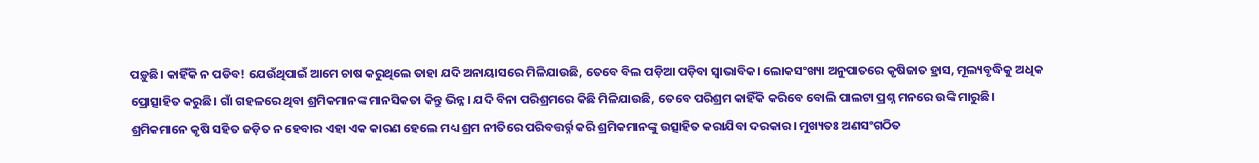ପଡ଼ୁଛି। କାହିଁକି ନ ପଡିବ! ଯେଉଁଥିପାଇଁ ଆମେ ଚାଷ କରୁଥିଲେ ତାହା ଯଦି ଅନାୟାସରେ ମିଳିଯାଉଛି, ତେବେ ବିଲ ପଡ଼ିଆ ପଡ଼ିବା ସ୍ବାଭାବିକ। ଲୋକସଂଖ୍ୟା ଅନୁପାତରେ କୃଷିଜାତ ହ୍ରାସ, ମୂଲ୍ୟବୃଦ୍ଧିକୁ ଅଧିକ ପ୍ରୋତ୍ସାହିତ କରୁଛି। ଗାଁ ଗହଳରେ ଥିବା ଶ୍ରମିକମାନଙ୍କ ମାନସିକତା କିନ୍ତୁ ଭିନ୍ନ। ଯଦି ବିନା ପରିଶ୍ରମରେ କିଛି ମିଳିଯାଉଛି, ତେବେ ପରିଶ୍ରମ କାହିଁକି କରିବେ ବୋଲି ପାଲଟା ପ୍ରଶ୍ନ ମନରେ ଉଙ୍କି ମାରୁଛି। ଶ୍ରମିକମାନେ କୃଷି ସହିତ ଜଡ଼ିତ ନ ହେବାର ଏହା ଏକ କାରଣ ହେଲେ ମଧ୍ୟ ଶ୍ରମ ନୀତିରେ ପରିବତ୍ତର୍ର୍ନ କରି ଶ୍ରମିକମାନଙ୍କୁ ଉତ୍ସାହିତ କରାଯିବା ଦରକାର। ମୁଖ୍ୟତଃ ଅଣସଂଗଠିତ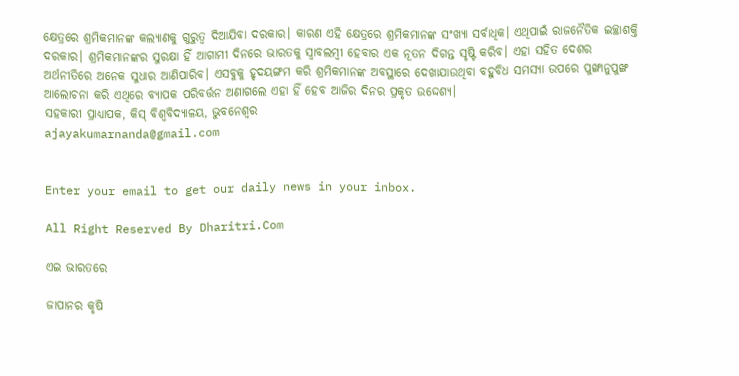କ୍ଷେତ୍ରରେ ଶ୍ରମିକମାନଙ୍କ କଲ୍ୟାଣକୁ ଗୁରୁତ୍ୱ ଦିଆଯିବା ଦରକାର। କାରଣ ଏହି କ୍ଷେତ୍ରରେ ଶ୍ରମିକମାନଙ୍କ ସଂଖ୍ୟା ସର୍ବାଧିକ। ଏଥିପାଇଁ ରାଜନୈତିକ ଇଚ୍ଛାଶକ୍ତି ଦରକାର। ଶ୍ରମିକମାନଙ୍କର ସୁରକ୍ଷା ହିଁ ଆଗାମୀ ଦିନରେ ଭାରତକୁ ସ୍ବାବଲମ୍ବୀ ହେବାର ଏକ ନୂତନ ଦିଗନ୍ତ ସୃଷ୍ଟି କରିବ। ଏହା ସହିତ ଦେଶର ଅର୍ଥନୀତିରେ ଅନେକ ସୁଧାର ଆଣିପାରିବ। ଏସବୁକୁ ହୃଦୟଙ୍ଗମ କରି ଶ୍ରମିକମାନଙ୍କ ଅବସ୍ଥାରେ ଦେଖାଯାଉଥିବା ବହୁବିଧ ସମସ୍ୟା ଉପରେ ପୁଙ୍ଖାନୁପୁଙ୍ଖ ଆଲୋଚନା କରି ଏଥିରେ ବ୍ୟାପକ ପରିବର୍ତ୍ତନ ଅଣାଗଲେ ଏହା ହିଁ ହେବ ଆଜିର ଦିନର ପ୍ରକୃତ ଉଦ୍ଦେଶ୍ୟ।
ସହକାରୀ ପ୍ରାଧ୍ୟାପକ, କିସ୍‌ ବିଶ୍ୱବିଦ୍ୟାଳୟ, ଭୁବନେଶ୍ୱର
ajayakumarnanda@gmail.com


Enter your email to get our daily news in your inbox.

All Right Reserved By Dharitri.Com

ଏଇ ଭାରତରେ

ଜାପାନର କୃଷି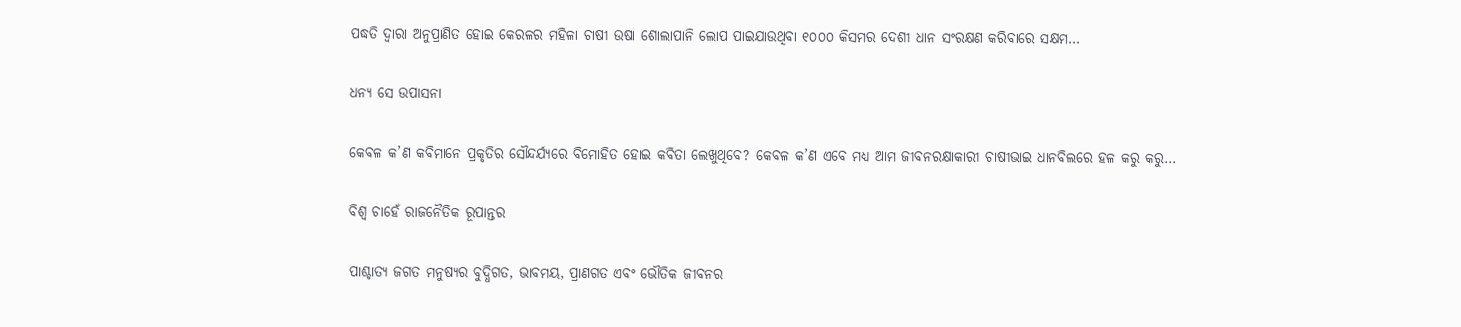ପଦ୍ଧତି ଦ୍ୱାରା ଅନୁପ୍ରାଣିତ ହୋଇ କେରଳର ମହିଳା ଚାଷୀ ଉଷା ଶୋଲାପାନି ଲୋପ ପାଇଯାଉଥିବା ୧୦୦୦ କିସମର ଦେଶୀ ଧାନ ସଂରକ୍ଷଣ କରିବାରେ ସକ୍ଷମ…

ଧନ୍ୟ ସେ ଉପାସନା

କେବଳ କ’ଣ କବିମାନେ ପ୍ରକୃତିର ସୌନ୍ଦର୍ଯ୍ୟରେ ବିମୋହିତ ହୋଇ କବିତା ଲେଖୁଥିବେ? କେବଳ କ’ଣ ଏବେ ମଧ୍ୟ ଆମ ଜୀବନରକ୍ଷାକାରୀ ଚାଷୀଭାଇ ଧାନବିଲରେ ହଳ କରୁ କରୁ…

ବିଶ୍ୱ ଚାହେଁ ରାଜନୈତିକ ରୂପାନ୍ତର

ପାଶ୍ଚାତ୍ୟ ଜଗତ ମନୁଷ୍ୟର ବୁଦ୍ଧିଗତ, ଭାବମୟ, ପ୍ରାଣଗତ ଏବଂ ଭୌତିକ ଜୀବନର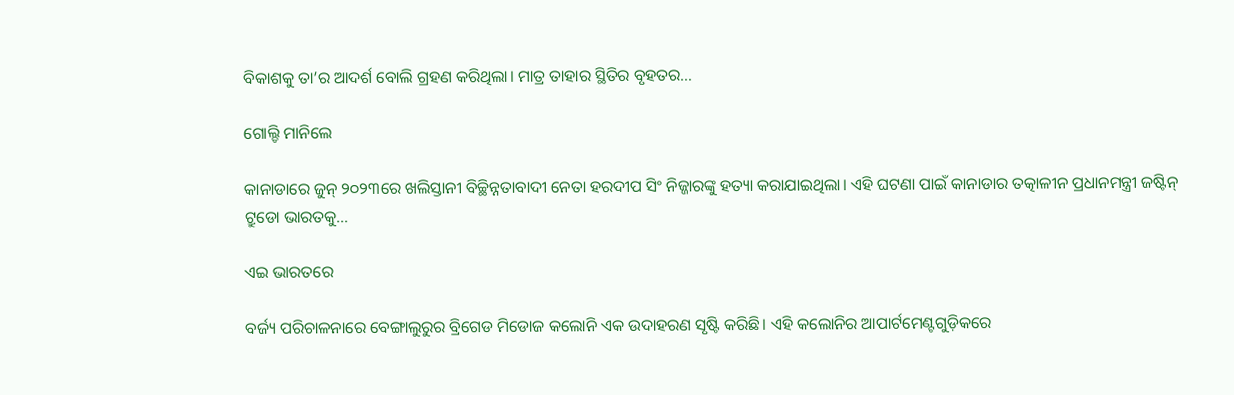ବିକାଶକୁ ତା’ର ଆଦର୍ଶ ବୋଲି ଗ୍ରହଣ କରିଥିଲା। ମାତ୍ର ତାହାର ସ୍ଥିତିର ବୃହତର…

ଗୋଲ୍ଡି ମାନିଲେ

କାନାଡାରେ ଜୁନ୍‌ ୨୦୨୩ରେ ଖଲିସ୍ତାନୀ ବିଚ୍ଛିନ୍ନତାବାଦୀ ନେତା ହରଦୀପ ସିଂ ନିଜ୍ଜାରଙ୍କୁ ହତ୍ୟା କରାଯାଇଥିଲା। ଏହି ଘଟଣା ପାଇଁ କାନାଡାର ତତ୍କାଳୀନ ପ୍ରଧାନମନ୍ତ୍ରୀ ଜଷ୍ଟିନ୍‌ ଟ୍ରୁଡୋ ଭାରତକୁ…

ଏଇ ଭାରତରେ

ବର୍ଜ୍ୟ ପରିଚାଳନାରେ ବେଙ୍ଗାଲୁରୁର ବ୍ରିଗେଡ ମିଡୋଜ କଲୋନି ଏକ ଉଦାହରଣ ସୃଷ୍ଟି କରିଛି। ଏହି କଲୋନିର ଆପାର୍ଟମେଣ୍ଟଗୁଡ଼ିକରେ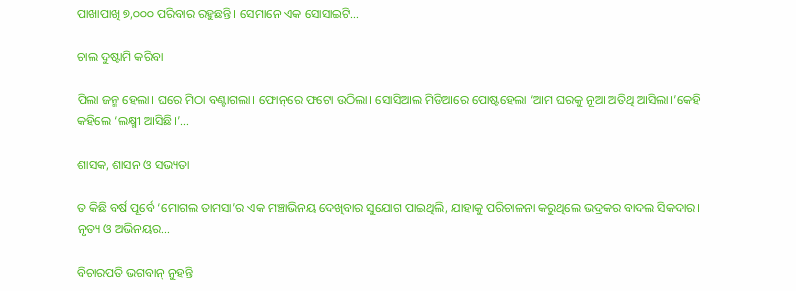ପାଖାପାଖି ୭,୦୦୦ ପରିବାର ରହୁଛନ୍ତି। ସେମାନେ ଏକ ସୋସାଇଟି…

ଚାଲ ଦୁଷ୍ଟାମି କରିବା

ପିଲା ଜନ୍ମ ହେଲା। ଘରେ ମିଠା ବଣ୍ଟାଗଲା। ଫୋନ୍‌ରେ ଫଟୋ ଉଠିଲା। ସୋସିଆଲ ମିଡିଆରେ ପୋଷ୍ଟହେଲା ‘ଆମ ଘରକୁ ନୂଆ ଅତିଥି ଆସିଲା।’କେହି କହିଲେ ‘ଲକ୍ଷ୍ମୀ ଆସିଛି।’…

ଶାସକ, ଶାସନ ଓ ସଭ୍ୟତା

ତ କିଛି ବର୍ଷ ପୂର୍ବେ ‘ମୋଗଲ ତାମସା’ର ଏକ ମଞ୍ଚାଭିନୟ ଦେଖିବାର ସୁଯୋଗ ପାଇଥିଲି, ଯାହାକୁ ପରିଚାଳନା କରୁଥିଲେ ଭଦ୍ରକର ବାଦଲ ସିକଦାର। ନୃତ୍ୟ ଓ ଅଭିନୟର…

ବିଚାରପତି ଭଗବାନ୍‌ ନୁହନ୍ତି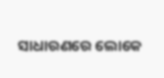ସାଧାରଣରେ ଲୋକେ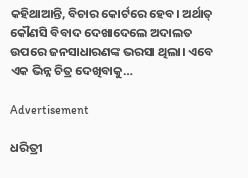କହିଥାଆନ୍ତି, ବିଚାର କୋର୍ଟରେ ହେବ। ଅର୍ଥାତ୍‌ କୌଣସି ବିବାଦ ଦେଖାଦେଲେ ଅଦାଲତ ଉପରେ ଜନସାଧାରଣଙ୍କ ଭରସା ଥିଲା। ଏବେ ଏକ ଭିନ୍ନ ଚିତ୍ର ଦେଖିବାକୁ…

Advertisement

ଧରିତ୍ରୀ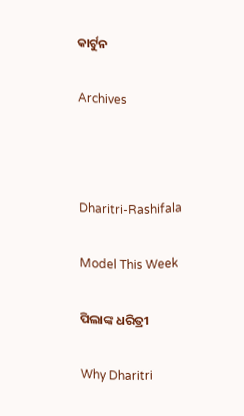କାର୍ଟୁନ

Archives



Dharitri-Rashifala

Model This Week

ପିଲାଙ୍କ ଧରିତ୍ରୀ

Why Dharitri